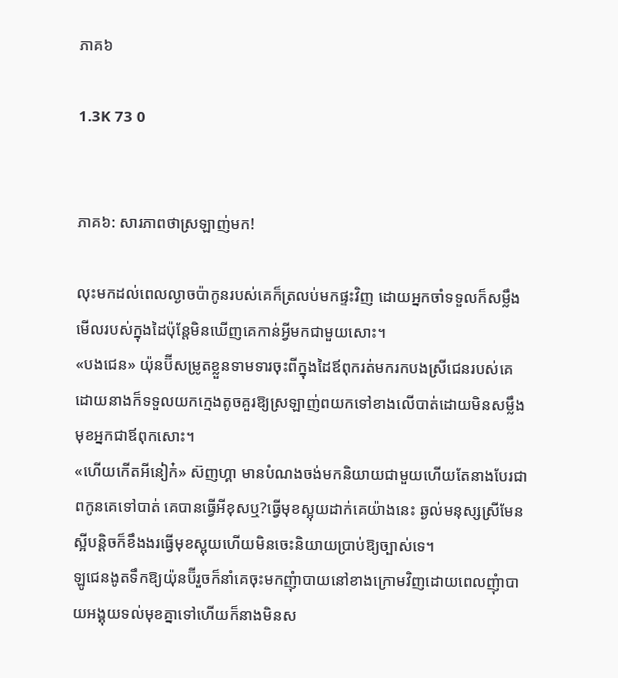ភាគ៦

1.3K 73 0


ភាគ៦: សារភាពថាស្រឡាញ់មក!

លុះមកដល់ពេលល្ងាចប៉ាកូនរបស់គេក៏ត្រលប់មកផ្ទះវិញ ដោយអ្នកចាំទទួលក៏សម្លឹងមើលរបស់ក្នុងដៃប៉ុន្តែមិនឃើញគេកាន់អ្វីមកជាមួយសោះ។
«បងជេន» យ៉ុនប៊ីសម្រូតខ្លួនទាមទារចុះពីក្នុងដៃឪពុករត់មករកបងស្រីជេនរបស់គេ ដោយនាងក៏ទទួលយកក្មេងតូចគួរឱ្យស្រឡាញ់ពយកទៅខាងលើបាត់ដោយមិនសម្លឹងមុខអ្នកជាឪពុកសោះ។
«ហើយកើតអីនៀក៎» ស៊ញហ្គា មានបំណងចង់មកនិយាយជាមួយហើយតែនាងបែរជាពកូនគេទៅបាត់ គេបានធ្វើអីខុសឬ?ធ្វើមុខស្អុយដាក់គេយ៉ាងនេះ ឆ្ងល់មនុស្សស្រីមែនស្អីបន្តិចក៏ខឹងងរធ្វើមុខស្អុយហើយមិនចេះនិយាយប្រាប់ឱ្យច្បាស់ទេ។
ឡូជេនងូតទឹកឱ្យយ៉ុនប៊ីរួចក៏នាំគេចុះមកញុំាបាយនៅខាងក្រោមវិញដោយពេលញុំាបាយអង្គុយទល់មុខគ្នាទៅហើយក៏នាងមិនស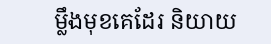ម្លឹងមុខគេដែរ និយាយ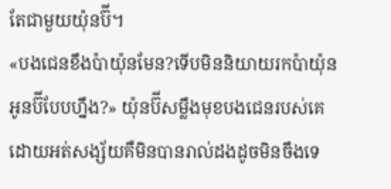តែជាមួយយ៉ុនប៊ី។
«បងជេនខឹងប៉ាយ៉ុនមែន?ទើបមិននិយាយរកប៉ាយ៉ុនអូនប៊ីបែបហ្នឹង?» យ៉ុនប៊ីសម្លឹងមុខបងជេនរបស់គេដោយអត់សង្ស័យគឺមិនបានរាល់ដងដូចមិនចឹងទេ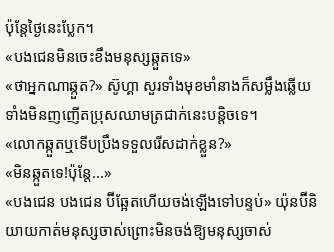ប៉ុន្តែថ្ងៃនេះប្លែក។
«បងជេនមិនចេះខឹងមនុស្សឆ្កួតទេ»
«ថាអ្នកណាឆ្កួត?» ស៊ូហ្គា សួរទាំងមុខមាំនាងក៏សម្លឹងឆ្លើយទាំងមិនញញើតប្រុសឈាមត្រជាក់នេះបន្តិចទេ។
«លោកឆ្កួតឬទើបប្រឹងទទួលរើសដាក់ខ្លួន?»
«មិនឆ្កួតទេ!ប៉ុន្តែ...»
«បងជេន បងជេន ប៊ីឆ្អែតហើយចង់ឡើងទៅបន្ទប់» យ៉ុនប៊ីនិយាយកាត់មនុស្សចាស់ព្រោះមិនចង់ឱ្យមនុស្សចាស់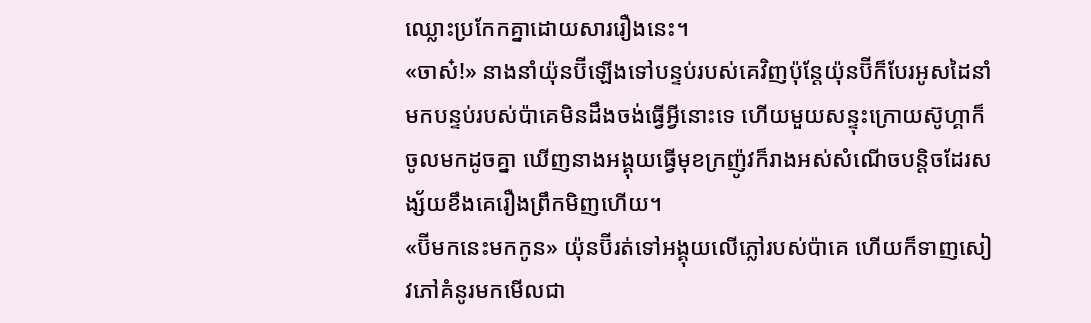ឈ្លោះប្រកែកគ្នាដោយសាររឿងនេះ។
«ចាស៎!» នាងនាំយ៉ុនប៊ីឡើងទៅបន្ទប់របស់គេវិញប៉ុន្តែយ៉ុនប៊ីក៏បែរអូសដៃនាំមកបន្ទប់របស់ប៉ាគេមិនដឹងចង់ធ្វើអ្វីនោះទេ ហើយមួយសន្ទុះក្រោយស៊ូហ្គាក៏ចូលមកដូចគ្នា ឃើញនាងអង្គុយធ្វើមុខក្រញ៉ូវក៏រាងអស់សំណើចបន្តិចដែរសង្ស័យខឹងគេរឿងព្រឹកមិញហើយ។
«ប៊ីមកនេះមកកូន» យ៉ុនប៊ីរត់ទៅអង្គុយលើភ្លៅរបស់ប៉ាគេ ហើយក៏ទាញសៀវភៅគំនូរមកមើលជា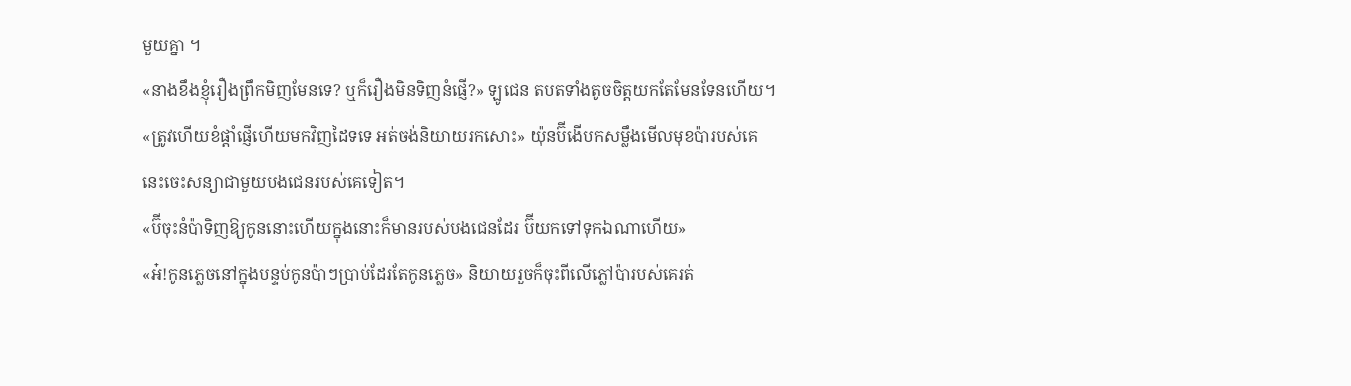មួយគ្នា ។
«នាងខឹងខ្ញុំរឿងព្រឹកមិញមែនទេ? ឬក៏រឿងមិនទិញនំផ្ញើ?» ឡូជេន តបតទាំងតូចចិត្តយកតែមែនទែនហើយ។
«ត្រូវហើយខំផ្តាំផ្ញើហើយមកវិញដៃទទេ អត់ចង់និយាយរកសោះ» យ៉ុនប៊ីងើបកសម្លឹងមើលមុខប៉ារបស់គេ នេះចេះសន្យាជាមួយបងជេនរបស់គេទៀត។
«ប៊ីចុះនំប៉ាទិញឱ្យកូននោះហើយក្នុងនោះក៏មានរបស់បងជេនដែរ ប៊ីយកទៅទុកឯណាហើយ»
«អ៎!កូនភ្លេចនៅក្នុងបន្ទប់កូនប៉ាៗប្រាប់ដែរតែកូនភ្លេច» និយាយរួចក៏ចុះពីលើភ្លៅប៉ារបស់គេរត់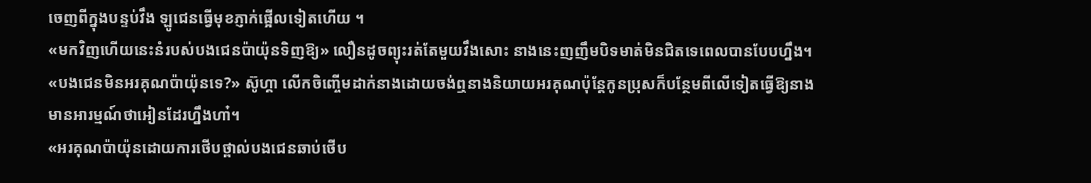ចេញពីក្នុងបន្ទប់វឹង ឡូជេនធ្វើមុខភ្ញាក់ផ្អើលទៀតហើយ ។
«មកវិញហើយនេះនំរបស់បងជេនប៉ាយ៉ុនទិញឱ្យ» លឿនដូចព្យុះរត់តែមួយវឹងសោះ នាងនេះញញឹមបិទមាត់មិនជិតទេពេលបានបែបហ្នឹង។
«បងជេនមិនអរគុណប៉ាយ៉ុនទេ?» ស៊ូហ្គា លើកចិញ្ចើមដាក់នាងដោយចង់ឮនាងនិយាយអរគុណប៉ុន្តែកូនប្រុសក៏បន្ថែមពីលើទៀតធ្វើឱ្យនាងមានអារម្មណ៍ថាអៀនដែរហ្នឹងហា៎។
«អរគុណប៉ាយ៉ុនដោយការថើបថ្ពាល់បងជេនឆាប់ថើប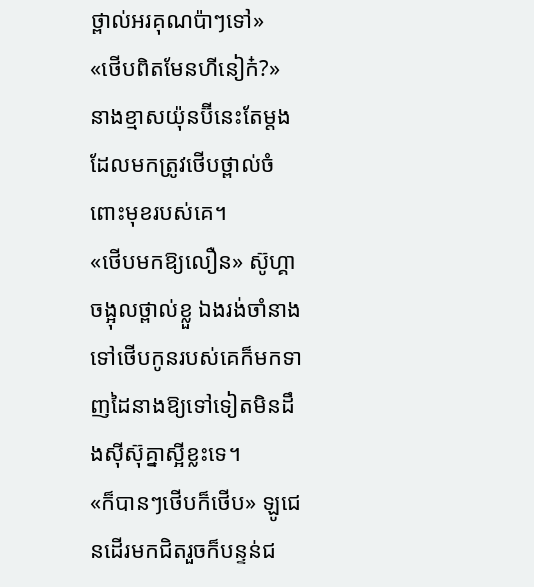ថ្ពាល់អរគុណប៉ាៗទៅ»
«ថើបពិតមែនហីនៀក៎?» នាងខ្មាសយ៉ុនប៊ីនេះតែម្តងដែលមកត្រូវថើបថ្ពាល់ចំពោះមុខរបស់គេ។
«ថើបមកឱ្យលឿន» ស៊ូហ្គាចង្អុលថ្ពាល់ខ្លួ ឯងរង់ចាំនាងទៅថើបកូនរបស់គេក៏មកទាញដៃនាងឱ្យទៅទៀតមិនដឹងសុីស៊ុគ្នាស្អីខ្លះទេ។
«ក៏បានៗថើបក៏ថើប» ឡូជេនដើរមកជិតរួចក៏បន្ទន់ជ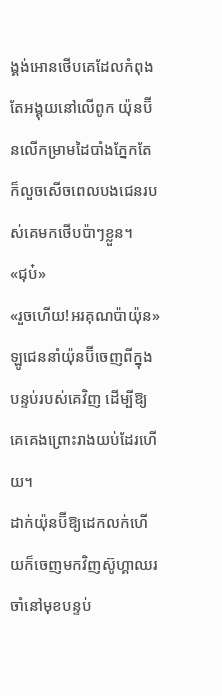ង្គង់អោនថើបគេដែលកំពុងតែអង្គុយនៅលើពូក យ៉ុនប៊ីនលើកម្រាមដៃបាំងភ្នែកតែក៏លួចសើចពេលបងជេនរបស់គេមកថើបប៉ាៗខ្លួន។
«ជុប៎»
«រួចហើយ!អរគុណប៉ាយ៉ុន» ឡូជេននាំយ៉ុនប៊ីចេញពីក្នុងបន្ទប់របស់គេវិញ ដើម្បីឱ្យគេគេងព្រោះរាងយប់ដែរហើយ។
ដាក់យ៉ុនប៊ីឱ្យដេកលក់ហើយក៏ចេញមកវិញស៊ូហ្គាឈរចាំនៅមុខបន្ទប់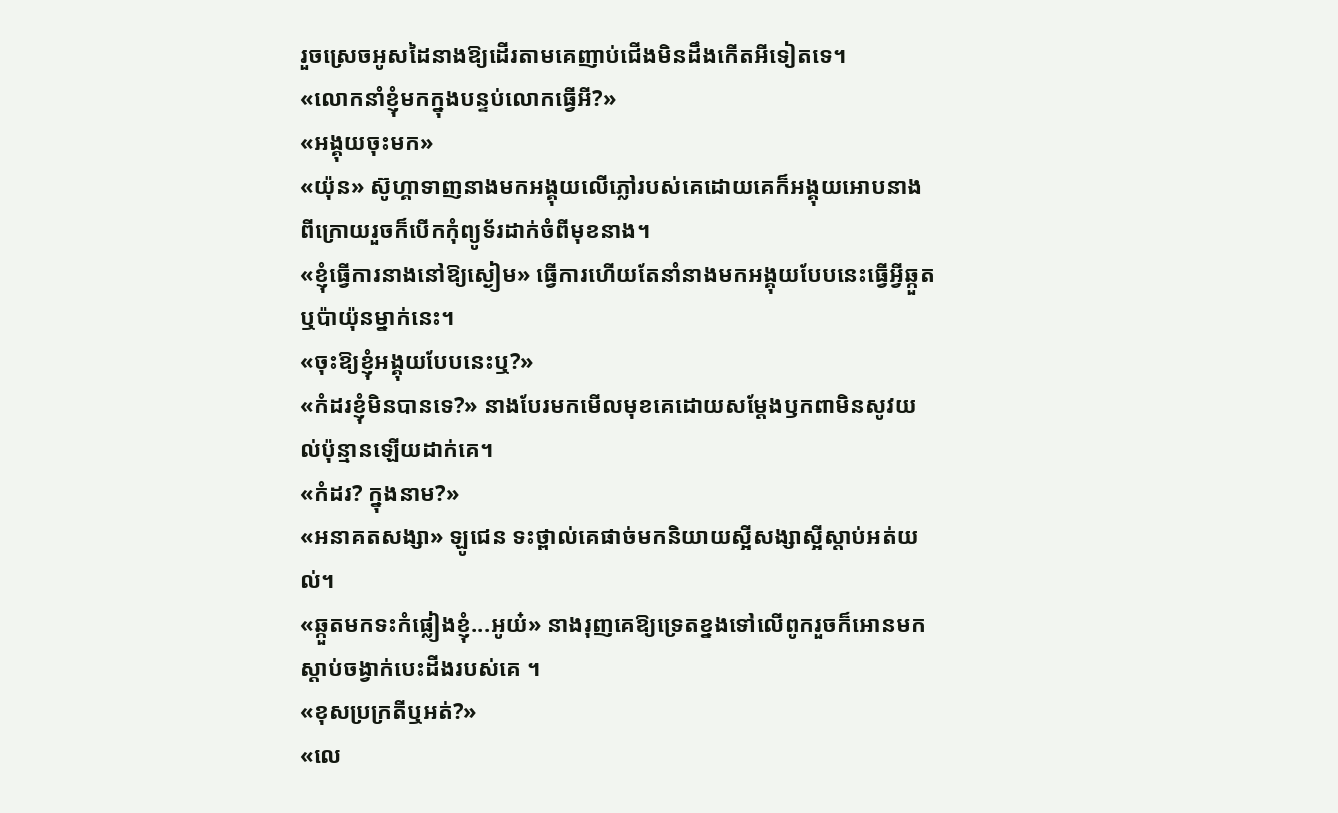រួចស្រេចអូសដៃនាងឱ្យដើរតាមគេញាប់ជើងមិនដឹងកើតអីទៀតទេ។
«លោកនាំខ្ញុំមកក្នុងបន្ទប់លោកធ្វើអី?»
«អង្គុយចុះមក»
«យ៉ុន» ស៊ូហ្គាទាញនាងមកអង្គុយលើភ្លៅរបស់គេដោយគេក៏អង្គុយអោបនាងពីក្រោយរួចក៏បើកកុំព្យូទ័រដាក់ចំពីមុខនាង។
«ខ្ញុំធ្វើការនាងនៅឱ្យស្ងៀម» ធ្វើការហើយតែនាំនាងមកអង្គុយបែបនេះធ្វើអ្វីឆ្កួតឬប៉ាយ៉ុនម្នាក់នេះ។
«ចុះឱ្យខ្ញុំអង្គុយបែបនេះឬ?»
«កំដរខ្ញុំមិនបានទេ?» នាងបែរមកមើលមុខគេដោយសម្តែងឫកពាមិនសូវយល់ប៉ុន្មានឡើយដាក់គេ។
«កំដរ? ក្នុងនាម?»
«អនាគតសង្សា» ឡូជេន ទះថ្ពាល់គេផាច់មកនិយាយស្អីសង្សាស្អីស្តាប់អត់យល់។
«ឆ្កួតមកទះកំផ្លៀងខ្ញុំ...អូយ៎» នាងរុញគេឱ្យទ្រេតខ្នងទៅលើពូករួចក៏អោនមកស្តាប់ចង្វាក់បេះដីងរបស់គេ ។
«ខុសប្រក្រតីឬអត់?»
«លេ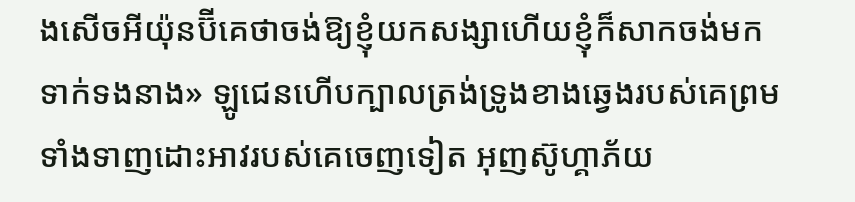ងសើចអីយ៉ុនប៊ីគេថាចង់ឱ្យខ្ញុំយកសង្សាហើយខ្ញុំក៏សាកចង់មកទាក់ទងនាង» ឡូជេនហើបក្បាលត្រង់ទ្រូងខាងឆ្វេងរបស់គេព្រមទាំងទាញដោះអាវរបស់គេចេញទៀត អុញស៊ូហ្គាភ័យ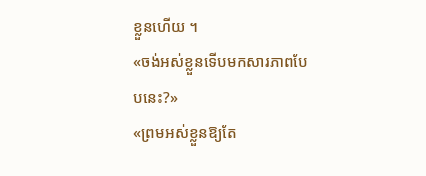ខ្លួនហើយ ។
«ចង់អស់ខ្លួនទើបមកសារភាពបែបនេះ?»
«ព្រមអស់ខ្លួនឱ្យតែ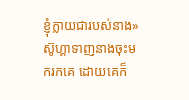ខ្ញុំក្លាយជារបស់នាង» ស៊ូហ្គាទាញនាងចុះមករកគេ ដោយគេក៏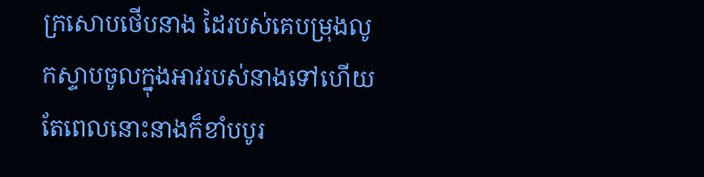ក្រសោបថើបនាង ដៃរបស់គេបម្រុងលូកស្ទាបចូលក្នុងអាវរបស់នាងទៅហើយ តែពេលនោះនាងក៏ខាំបបូរ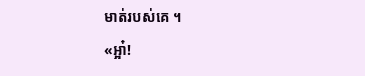មាត់របស់គេ ។
«អ្អា៎!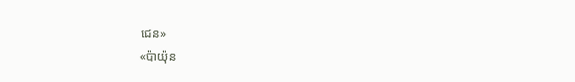ជេន»
«ប៉ាយ៉ុន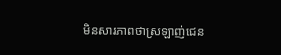មិនសារភាពថាស្រឡាញ់ជេន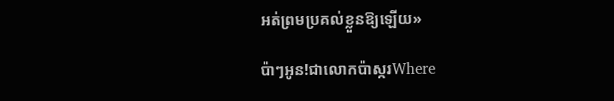អត់ព្រមប្រគល់ខ្លួនឱ្យឡើយ»

ប៉ាៗអូន!ជាលោកប៉ាស្ករWhere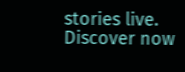stories live. Discover now